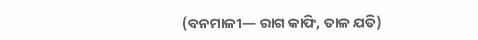(ବନମାଳୀ— ରାଗ କାଫି, ତାଳ ଯତି)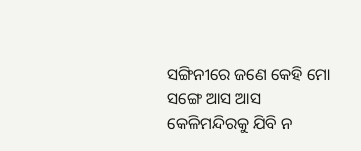ସଙ୍ଗିନୀରେ ଜଣେ କେହି ମୋ ସଙ୍ଗେ ଆସ ଆସ
କେଳିମନ୍ଦିରକୁ ଯିବି ନ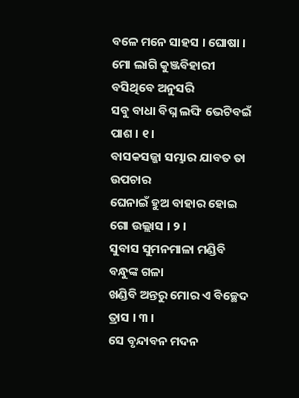ବଳେ ମନେ ସାହସ । ଘୋଷା ।
ମୋ ଲାଗି କୁଞ୍ଜବିହାରୀ ବସିଥିବେ ଅନୁସରି
ସବୁ ବାଧା ବିଘ୍ନ ଲଙ୍ଘି ଭେଟିବଇଁ ପାଶ । ୧ ।
ବାସକସଜ୍ଜା ସମ୍ଭାର ଯାବତ ତା ଉପଚାର
ଘେନାଇଁ ହୁଅ ବାହାର ହୋଇ ଗୋ ଉଲ୍ଲାସ । ୨ ।
ସୁବାସ ସୁମନମାଳା ମଣ୍ଡିବି ବନ୍ଧୁଙ୍କ ଗଳା
ଖଣ୍ଡିବି ଅନ୍ତରୁ ମୋର ଏ ବିଚ୍ଛେଦ ତ୍ରାସ । ୩ ।
ସେ ବୃନ୍ଦାବନ ମଦନ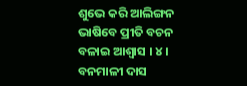ଶୁଭେ କରି ଆଲିଙ୍ଗନ
ଭାଷିବେ ପ୍ରୀତି ବଚନ ବଳାଇ ଆଶ୍ୱାସ । ୪ ।
ବନମାଳୀ ଦାସ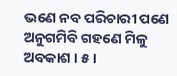ଭଣେ ନବ ପରିଚାରୀ ପଣେ
ଅନୁଗମିବି ଗହଣେ ମିଳୁ ଅବକାଶ । ୫ ।